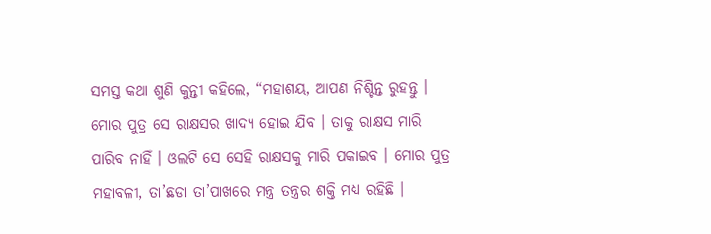ସମସ୍ତ କଥା ଶୁଣି କୁନ୍ତୀ କହିଲେ, “ମହାଶୟ, ଆପଣ ନିଶ୍ଚିନ୍ତ ରୁହନ୍ତୁ । ମୋର ପୁତ୍ର ସେ ରାକ୍ଷସର ଖାଦ୍ୟ ହୋଇ ଯିବ । ତାକୁ ରାକ୍ଷସ ମାରି ପାରିବ ନାହିଁ । ଓଲଟି ସେ ସେହି ରାକ୍ଷସକୁ ମାରି ପକାଇବ । ମୋର ପୁତ୍ର ମହାବଳୀ, ତା’ଛଡା ତା’ପାଖରେ ମନ୍ତ୍ର ତନ୍ତ୍ରର ଶକ୍ତି ମଧ୍ୟ ରହିଛି ।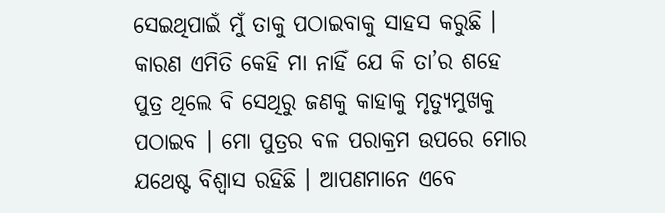ସେଇଥିପାଇଁ ମୁଁ ତାକୁ ପଠାଇବାକୁ ସାହସ କରୁଛି । କାରଣ ଏମିତି କେହି ମା ନାହିଁ ଯେ କି ତା’ର ଶହେ ପୁତ୍ର ଥିଲେ ବି ସେଥିରୁ ଜଣକୁ କାହାକୁ ମୃତ୍ୟୁମୁଖକୁ ପଠାଇବ । ମୋ ପୁତ୍ରର ବଳ ପରାକ୍ରମ ଉପରେ ମୋର ଯଥେଷ୍ଟ ବିଶ୍ୱାସ ରହିଛି । ଆପଣମାନେ ଏବେ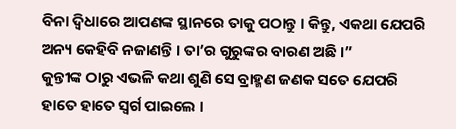ବିନା ଦ୍ୱିଧାରେ ଆପଣଙ୍କ ସ୍ଥାନରେ ତାକୁ ପଠାନ୍ତୁ । କିନ୍ତୁ, ଏକଥା ଯେପରି ଅନ୍ୟ କେହିବି ନଜାଣନ୍ତି । ତା’ର ଗୁରୁଙ୍କର ବାରଣ ଅଛି ।”
କୁନ୍ତୀଙ୍କ ଠାରୁ ଏଭଳି କଥା ଶୁଣି ସେ ବ୍ରାହ୍ମଣ ଜଣକ ସତେ ଯେପରି ହାତେ ହାତେ ସ୍ୱର୍ଗ ପାଇଲେ ।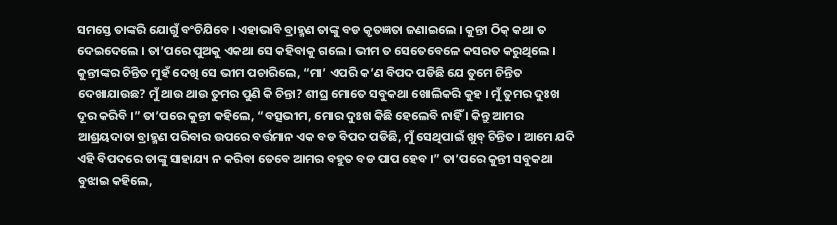ସମସ୍ତେ ତାଙ୍କରି ଯୋଗୁଁ ବଂଚିଯିବେ । ଏହାଭାବି ବ୍ରାହ୍ମଣ ତାଙ୍କୁ ବଡ କୃତଜ୍ଞତା ଜଣାଇଲେ । କୁନ୍ତୀ ଠିକ୍ କଥା ତ ଦେଇଦେଲେ । ତା’ପରେ ପୁଅକୁ ଏକଥା ସେ କହିବାକୁ ଗଲେ । ଭୀମ ତ ସେତେବେଳେ କସରତ କରୁଥିଲେ । କୁନ୍ତୀଙ୍କର ଚିନ୍ତିତ ମୁହଁ ଦେଖି ସେ ଭୀମ ପଚାରିଲେ, “ମା’ ଏପରି କ’ଣ ବିପଦ ପଡିଛି ଯେ ତୁମେ ଚିନ୍ତିତ ଦେଖାଯାଉଛ? ମୁଁ ଥାଉ ଥାଉ ତୁମର ପୁଣି କି ଚିନ୍ତା? ଶୀଘ୍ର ମୋତେ ସବୁକଥା ଖୋଲିକରି କୁହ । ମୁଁ ତୁମର ଦୁଃଖ ଦୂର କରିବି ।” ତା’ପରେ କୁନ୍ତୀ କହିଲେ, “ବତ୍ସଭୀମ, ମୋର ଦୁଃଖ କିଛି ହେଲେବି ନାହିଁ । କିନ୍ତୁ ଆମର ଆଶ୍ରୟଦାତା ବ୍ରାହ୍ମଣ ପରିବାର ଉପରେ ବର୍ତ୍ତମାନ ଏକ ବଡ ବିପଦ ପଡିଛି, ମୁଁ ସେଥିପାଇଁ ଖୁବ୍ ଚିନ୍ତିତ । ଆମେ ଯଦି ଏହି ବିପଦରେ ତାଙ୍କୁ ସାହାଯ୍ୟ ନ କରିବା ତେବେ ଆମର ବହୁତ ବଡ ପାପ ହେବ ।” ତା’ପରେ କୁନ୍ତୀ ସବୁକଥା ବୁଝାଇ କହିଲେ,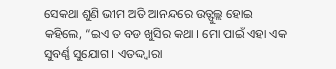ସେକଥା ଶୁଣି ଭୀମ ଅତି ଆନନ୍ଦରେ ଉତ୍ଫୁଲ୍ଲ ହୋଇ କହିଲେ, “ଇଏ ତ ବଡ ଖୁସିର କଥା । ମୋ ପାଇଁ ଏହା ଏକ ସୁବର୍ଣ୍ଣ ସୁଯୋଗ । ଏତଦ୍ଦ୍ୱାରା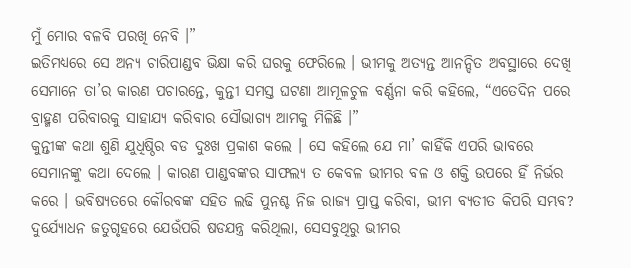ମୁଁ ମୋର ବଳବି ପରଖି ନେବି ।”
ଇତିମଧ୍ୟରେ ସେ ଅନ୍ୟ ଚାରିପାଣ୍ଡବ ଭିକ୍ଷା କରି ଘରକୁ ଫେରିଲେ । ଭୀମକୁ ଅତ୍ୟନ୍ତ ଆନନ୍ଦିତ ଅବସ୍ଥାରେ ଦେଖି ସେମାନେ ତା’ର କାରଣ ପଚାରନ୍ତେ, କୁନ୍ତୀ ସମସ୍ତ ଘଟଣା ଆମୂଳଚୁଳ ବର୍ଣ୍ଣନା କରି କହିଲେ, “ଏତେଦିନ ପରେ ବ୍ରାହ୍ମଣ ପରିବାରକୁ ସାହାଯ୍ୟ କରିବାର ସୌଭାଗ୍ୟ ଆମକୁ ମିଳିଛି ।”
କୁନ୍ତୀଙ୍କ କଥା ଶୁଣି ଯୁଧିଷ୍ଠିର ବଡ ଦୁଃଖ ପ୍ରକାଶ କଲେ । ସେ କହିଲେ ଯେ ମା’ କାହିଁକି ଏପରି ଭାବରେ ସେମାନଙ୍କୁ କଥା ଦେଲେ । କାରଣ ପାଣ୍ଡବଙ୍କର ସାଫଲ୍ୟ ତ କେବଳ ଭୀମର ବଳ ଓ ଶକ୍ତି ଉପରେ ହିଁ ନିର୍ଭର କରେ । ଭବିଷ୍ୟତରେ କୌରବଙ୍କ ସହିତ ଲଢି ପୁନଶ୍ଚ ନିଜ ରାଜ୍ୟ ପ୍ରାପ୍ତ କରିବା, ଭୀମ ବ୍ୟତୀତ କିପରି ସମ୍ଭବ? ଦୁର୍ଯ୍ୟୋଧନ ଜତୁଗୃହରେ ଯେଉଁପରି ଷଡଯନ୍ତ୍ର କରିଥିଲା, ସେସବୁଥିରୁ ଭୀମର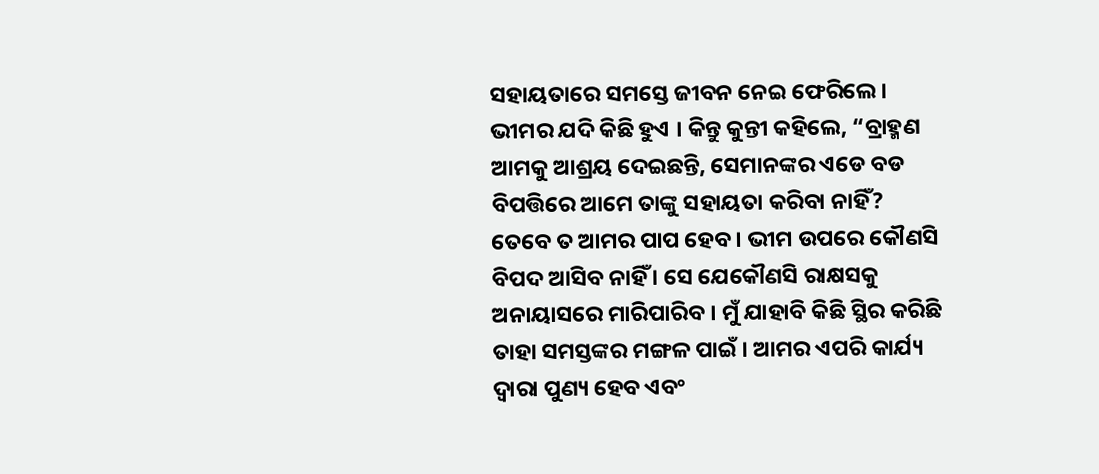ସହାୟତାରେ ସମସ୍ତେ ଜୀବନ ନେଇ ଫେରିଲେ । ଭୀମର ଯଦି କିଛି ହୁଏ । କିନ୍ତୁ କୁନ୍ତୀ କହିଲେ, “ବ୍ରାହ୍ମଣ ଆମକୁ ଆଶ୍ରୟ ଦେଇଛନ୍ତି, ସେମାନଙ୍କର ଏଡେ ବଡ ବିପତ୍ତିରେ ଆମେ ତାଙ୍କୁ ସହାୟତା କରିବା ନାହିଁ? ତେବେ ତ ଆମର ପାପ ହେବ । ଭୀମ ଉପରେ କୌଣସି ବିପଦ ଆସିବ ନାହିଁ । ସେ ଯେକୌଣସି ରାକ୍ଷସକୁ ଅନାୟାସରେ ମାରିପାରିବ । ମୁଁ ଯାହାବି କିଛି ସ୍ଥିର କରିଛି ତାହା ସମସ୍ତଙ୍କର ମଙ୍ଗଳ ପାଇଁ । ଆମର ଏପରି କାର୍ଯ୍ୟ ଦ୍ୱାରା ପୁଣ୍ୟ ହେବ ଏବଂ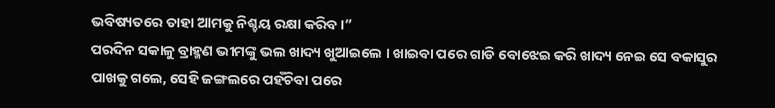ଭବିଷ୍ୟତରେ ତାହା ଆମକୁ ନିଶ୍ଚୟ ରକ୍ଷା କରିବ ।”
ପରଦିନ ସକାଳୁ ବ୍ରାହ୍ମଣ ଭୀମଙ୍କୁ ଭଲ ଖାଦ୍ୟ ଖୁଆଇଲେ । ଖାଇବା ପରେ ଗାଡି ବୋଝେଇ କରି ଖାଦ୍ୟ ନେଇ ସେ ବକାସୁର ପାଖକୁ ଗଲେ, ସେହି ଜଙ୍ଗଲରେ ପହଁଚିବା ପରେ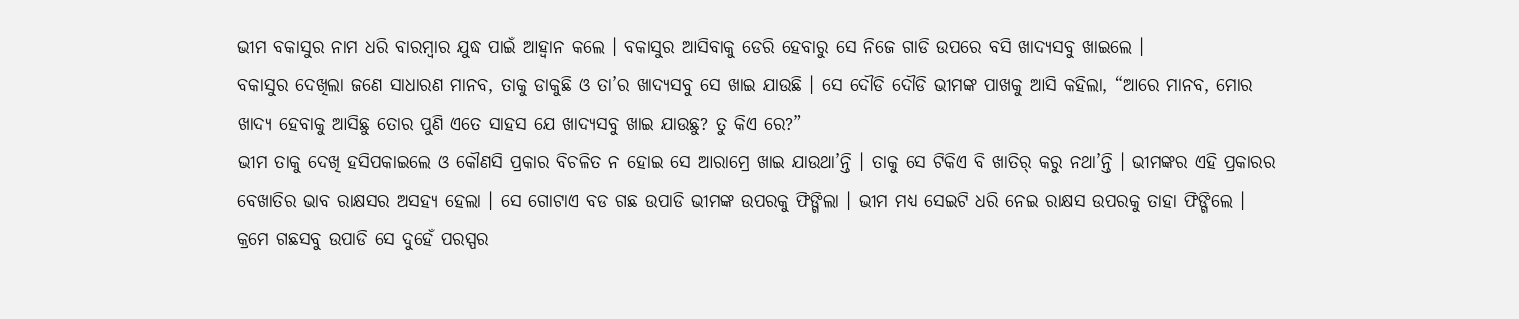ଭୀମ ବକାସୁର ନାମ ଧରି ବାରମ୍ବାର ଯୁଦ୍ଧ ପାଇଁ ଆହ୍ୱାନ କଲେ । ବକାସୁର ଆସିବାକୁ ଡେରି ହେବାରୁ ସେ ନିଜେ ଗାଡି ଉପରେ ବସି ଖାଦ୍ୟସବୁ ଖାଇଲେ ।
ବକାସୁର ଦେଖିଲା ଜଣେ ସାଧାରଣ ମାନବ, ତାକୁ ଡାକୁଛି ଓ ତା’ର ଖାଦ୍ୟସବୁ ସେ ଖାଇ ଯାଉଛି । ସେ ଦୌଡି ଦୌଡି ଭୀମଙ୍କ ପାଖକୁ ଆସି କହିଲା, “ଆରେ ମାନବ, ମୋର ଖାଦ୍ୟ ହେବାକୁ ଆସିଛୁ ତୋର ପୁଣି ଏତେ ସାହସ ଯେ ଖାଦ୍ୟସବୁ ଖାଇ ଯାଉଛୁ? ତୁ କିଏ ରେ?”
ଭୀମ ତାକୁ ଦେଖି ହସିପକାଇଲେ ଓ କୌଣସି ପ୍ରକାର ବିଚଳିତ ନ ହୋଇ ସେ ଆରାମ୍ରେ ଖାଇ ଯାଉଥା’ନ୍ତି । ତାକୁ ସେ ଟିକିଏ ବି ଖାତିର୍ କରୁ ନଥା’ନ୍ତି । ଭୀମଙ୍କର ଏହି ପ୍ରକାରର ବେଖାତିର ଭାବ ରାକ୍ଷସର ଅସହ୍ୟ ହେଲା । ସେ ଗୋଟାଏ ବଡ ଗଛ ଉପାଡି ଭୀମଙ୍କ ଉପରକୁ ଫିଙ୍ଗିଲା । ଭୀମ ମଧ୍ୟ ସେଇଟି ଧରି ନେଇ ରାକ୍ଷସ ଉପରକୁ ତାହା ଫିଙ୍ଗିଲେ । କ୍ରମେ ଗଛସବୁ ଉପାଡି ସେ ଦୁହେଁ ପରସ୍ପର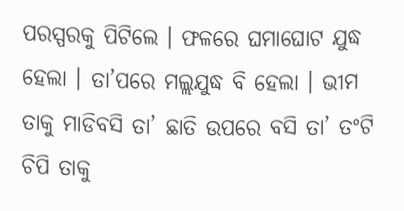ପରସ୍ପରକୁ ପିଟିଲେ । ଫଳରେ ଘମାଘୋଟ ଯୁଦ୍ଧ ହେଲା । ତା’ପରେ ମଲ୍ଲଯୁଦ୍ଧ ବି ହେଲା । ଭୀମ ତାକୁ ମାଡିବସି ତା’ ଛାତି ଉପରେ ବସି ତା’ ତଂଟି ଚିପି ତାକୁ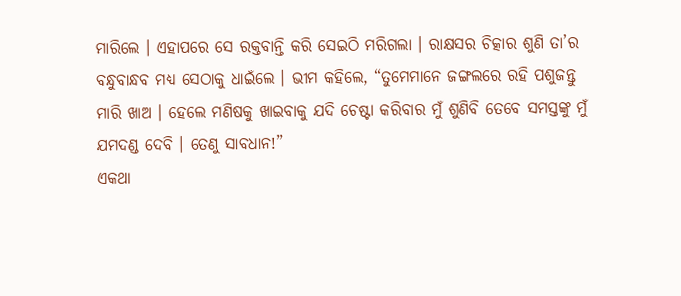ମାରିଲେ । ଏହାପରେ ସେ ରକ୍ତବାନ୍ତି କରି ସେଇଠି ମରିଗଲା । ରାକ୍ଷସର ଚିତ୍କାର ଶୁଣି ତା’ର ବନ୍ଧୁବାନ୍ଧବ ମଧ୍ୟ ସେଠାକୁ ଧାଇଁଲେ । ଭୀମ କହିଲେ, “ତୁମେମାନେ ଜଙ୍ଗଲରେ ରହି ପଶୁଜନ୍ତୁ ମାରି ଖାଅ । ହେଲେ ମଣିଷକୁ ଖାଇବାକୁ ଯଦି ଚେଷ୍ଟା କରିବାର ମୁଁ ଶୁଣିବି ତେବେ ସମସ୍ତଙ୍କୁ ମୁଁ ଯମଦଣ୍ଡ ଦେବି । ତେଣୁ ସାବଧାନ!”
ଏକଥା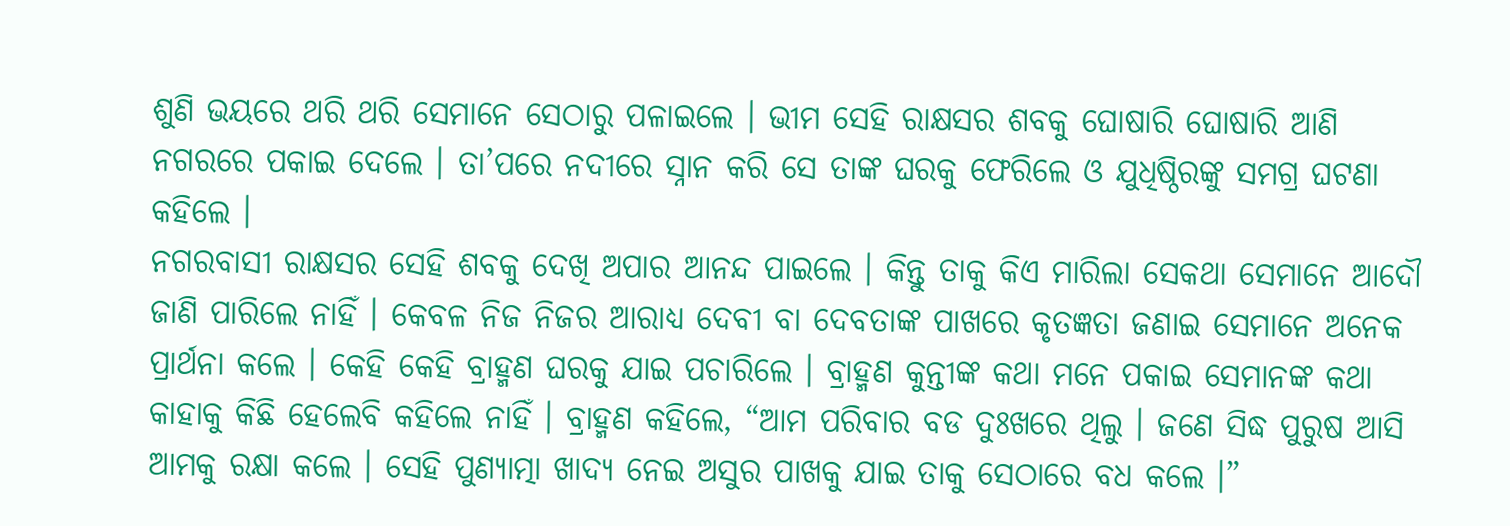ଶୁଣି ଭୟରେ ଥରି ଥରି ସେମାନେ ସେଠାରୁ ପଳାଇଲେ । ଭୀମ ସେହି ରାକ୍ଷସର ଶବକୁ ଘୋଷାରି ଘୋଷାରି ଆଣି ନଗରରେ ପକାଇ ଦେଲେ । ତା’ପରେ ନଦୀରେ ସ୍ନାନ କରି ସେ ତାଙ୍କ ଘରକୁ ଫେରିଲେ ଓ ଯୁଧିଷ୍ଠିରଙ୍କୁ ସମଗ୍ର ଘଟଣା କହିଲେ ।
ନଗରବାସୀ ରାକ୍ଷସର ସେହି ଶବକୁ ଦେଖି ଅପାର ଆନନ୍ଦ ପାଇଲେ । କିନ୍ତୁ ତାକୁ କିଏ ମାରିଲା ସେକଥା ସେମାନେ ଆଦୌ ଜାଣି ପାରିଲେ ନାହିଁ । କେବଳ ନିଜ ନିଜର ଆରାଧ୍ୟ ଦେବୀ ବା ଦେବତାଙ୍କ ପାଖରେ କୃତଜ୍ଞତା ଜଣାଇ ସେମାନେ ଅନେକ ପ୍ରାର୍ଥନା କଲେ । କେହି କେହି ବ୍ରାହ୍ମଣ ଘରକୁ ଯାଇ ପଚାରିଲେ । ବ୍ରାହ୍ମଣ କୁନ୍ତୀଙ୍କ କଥା ମନେ ପକାଇ ସେମାନଙ୍କ କଥା କାହାକୁ କିଛି ହେଲେବି କହିଲେ ନାହିଁ । ବ୍ରାହ୍ମଣ କହିଲେ, “ଆମ ପରିବାର ବଡ ଦୁଃଖରେ ଥିଲୁ । ଜଣେ ସିଦ୍ଧ ପୁରୁଷ ଆସି ଆମକୁ ରକ୍ଷା କଲେ । ସେହି ପୁଣ୍ୟାତ୍ମା ଖାଦ୍ୟ ନେଇ ଅସୁର ପାଖକୁ ଯାଇ ତାକୁ ସେଠାରେ ବଧ କଲେ ।”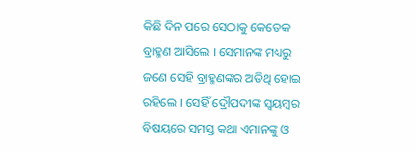କିଛି ଦିନ ପରେ ସେଠାକୁ କେତେକ ବ୍ରାହ୍ମଣ ଆସିଲେ । ସେମାନଙ୍କ ମଧ୍ୟରୁ ଜଣେ ସେହି ବ୍ରାହ୍ମଣଙ୍କର ଅତିଥି ହୋଇ ରହିଲେ । ସେହିଁ ଦ୍ରୌପଦୀଙ୍କ ସ୍ୱୟମ୍ବର ବିଷୟରେ ସମସ୍ତ କଥା ଏମାନଙ୍କୁ ଓ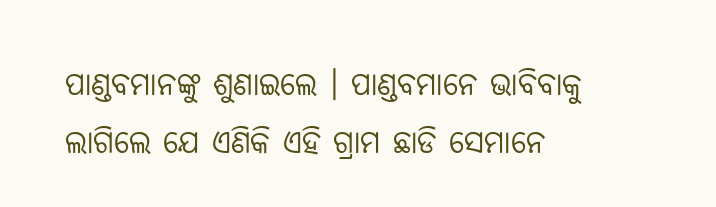ପାଣ୍ଡବମାନଙ୍କୁ ଶୁଣାଇଲେ । ପାଣ୍ଡବମାନେ ଭାବିବାକୁ ଲାଗିଲେ ଯେ ଏଣିକି ଏହି ଗ୍ରାମ ଛାଡି ସେମାନେ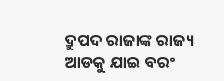ଦ୍ରୁପଦ ରାଜାଙ୍କ ରାଜ୍ୟ ଆଡକୁ ଯାଇ ବରଂ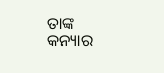ତାଙ୍କ କନ୍ୟାର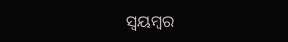ସ୍ୱୟମ୍ବର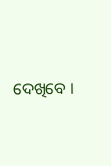ଦେଖିବେ ।